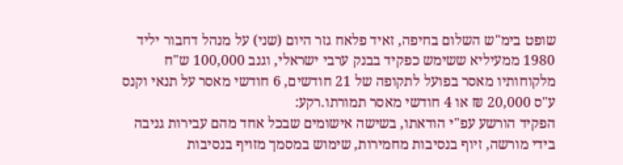שופט בימ"ש השלום בחיפה, זאיד פלאח גזר היום (שני) על מנהל דחבור יליד 1980 ממעיליא ששימש כפקיד בבנק ערבי ישראלי, וגנב 100,000 ש"ח מלקוחותיו מאסר בפועל לתקופה של 21 חודשים, 6 חודשי מאסר על תנאי וקנס ע"ס 20,000 ₪ או 4 חודשי מאסר תמורתו.רקע:
הפקיד הורשע עפ"י הודאתו, בשישה אישומים שבכל אחד מהם עבירות גניבה בידי מורשה, זיוף בנסיבות מחמירות, שימוש במסמך מזויף בנסיבות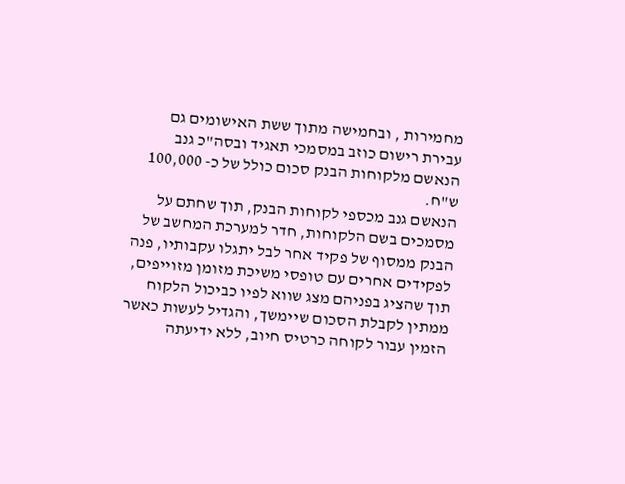מחמירות , ובחמישה מתוך ששת האישומים גם עבירת רישום כוזב במסמכי תאגיד ובסה"כ גנב הנאשם מלקוחות הבנק סכום כולל של כ- 100,000 ש"ח.
הנאשם גנב מכספי לקוחות הבנק, תוך שחתם על מסמכים בשם הלקוחות, חדר למערכת המחשב של הבנק ממסוף של פקיד אחר לבל יתגלו עקבותיו, פנה לפקידים אחרים עם טופסי משיכת מזומן מזוייפים, תוך שהציג בפניהם מצג שווא לפיו כביכול הלקוח ממתין לקבלת הסכום שיימשך, והגדיל לעשות כאשר הזמין עבור לקוחה כרטיס חיוב, ללא ידיעתה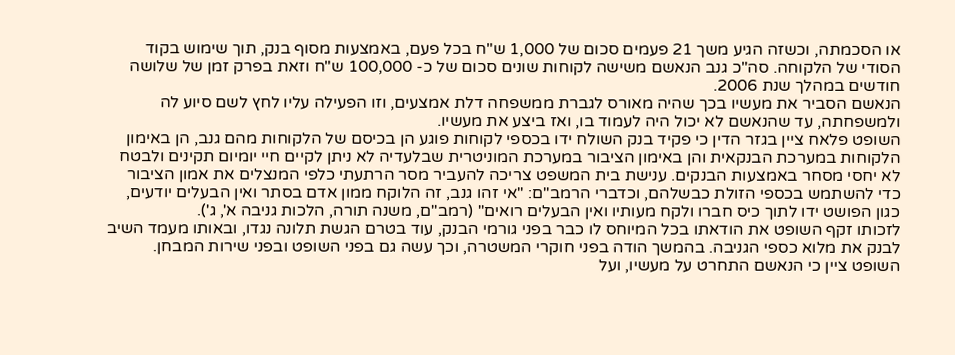או הסכמתה, וכשזה הגיע משך 21 פעמים סכום של 1,000 ש"ח בכל פעם, באמצעות מסוף בנק, תוך שימוש בקוד הסודי של הלקוחה. סה"כ גנב הנאשם משישה לקוחות שונים סכום של כ- 100,000 ש"ח וזאת בפרק זמן של שלושה חודשים במהלך שנת 2006.
הנאשם הסביר את מעשיו בכך שהיה מאורס לגברת ממשפחה דלת אמצעים, וזו הפעילה עליו לחץ לשם סיוע לה ולמשפחתה, עד שהנאשם לא יכול היה לעמוד בו, ואז ביצע את מעשיו.
השופט פלאח ציין בגזר הדין כי פקיד בנק השולח ידו בכספי לקוחות פוגע הן בכיסם של הלקוחות מהם גנב, הן באימון הלקוחות במערכת הבנקאית והן באימון הציבור במערכת המוניטרית שבלעדיה לא ניתן לקיים חיי יומיום תקינים ולבטח לא יחסי מסחר באמצעות הבנקים. ענישת בית המשפט צריכה להעביר מסר הרתעתי כלפי המנצלים את אמון הציבור כדי להשתמש בכספי הזולת כבשלהם, וכדברי הרמב"ם: "אי זהו גנב, זה הלוקח ממון אדם בסתר ואין הבעלים יודעים, כגון הפושט ידו לתוך כיס חברו ולקח מעותיו ואין הבעלים רואים" (רמב"ם, משנה תורה, הלכות גניבה א', ג').
לזכותו זקף השופט את הודאתו בכל המיוחס לו כבר בפני גורמי הבנק, עוד בטרם הגשת תלונה נגדו, ובאותו מעמד השיב לבנק את מלוא כספי הגניבה. בהמשך הודה בפני חוקרי המשטרה, וכך עשה גם בפני השופט ובפני שירות המבחן. השופט ציין כי הנאשם התחרט על מעשיו, ועל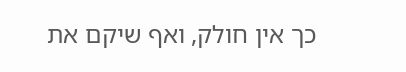כך אין חולק, ואף שיקם את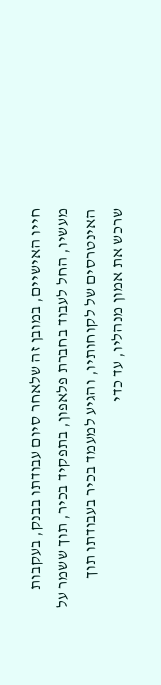חייו האישיים, במובן זה שלאחר סיום עבודתו בבנק, בעקבות מעשיו, החל לעבוד בחברת פלאפון, בתפקיד בכיר, תוך ששמר על האינטרסים של לקוחותיו, והגיע למעמד בכיר בעבודתו תוך שרכש את אמון מנהליו, עד כדי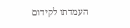העמדתו לקידום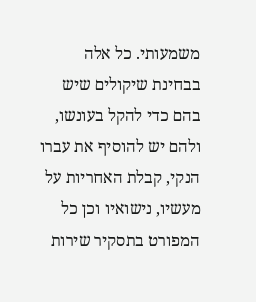משמעותי. כל אלה בבחינת שיקולים שיש בהם כדי להקל בעונשו, ולהם יש להוסיף את עברו הנקי, קבלת האחריות על מעשיו, נישואיו וכן כל המפורט בתסקיר שירות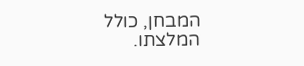המבחן, כולל המלצתו.